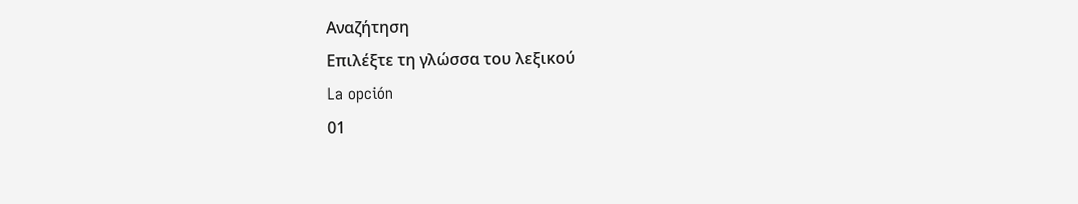Αναζήτηση
Επιλέξτε τη γλώσσα του λεξικού
La opción
01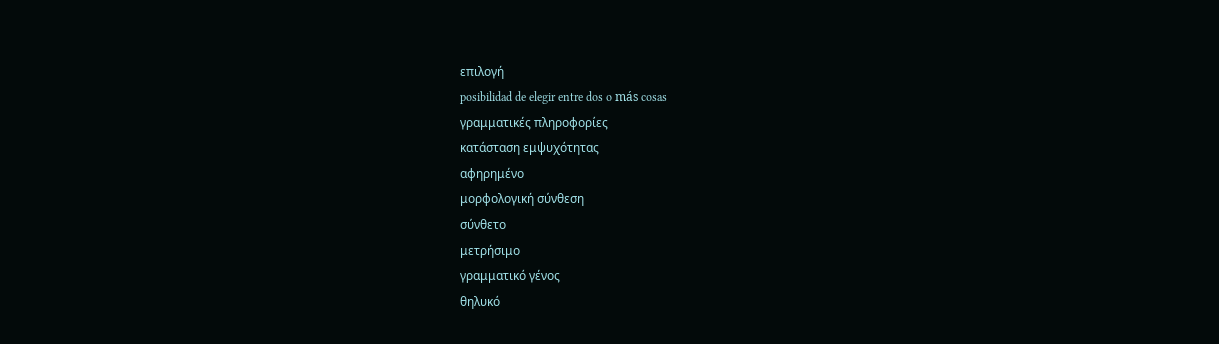επιλογή
posibilidad de elegir entre dos o más cosas
γραμματικές πληροφορίες
κατάσταση εμψυχότητας
αφηρημένο
μορφολογική σύνθεση
σύνθετο
μετρήσιμο
γραμματικό γένος
θηλυκό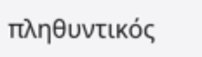πληθυντικός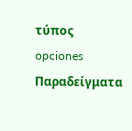τύπος
opciones
Παραδείγματα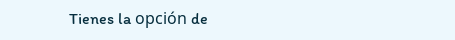Tienes la opción de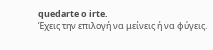quedarte o irte.
Έχεις την επιλογή να μείνεις ή να φύγεις.